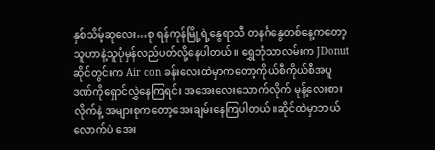နှစ်သိမ့်ဆုလေး…စု ရန်ကုန်မြို့ရဲ့နွေရာသီ တနင်္ဂနွေတစ်နေ့ကတော့ သူဟာနဲ့သူပုံမှန်လည်ပတ်လို့နေပါတယ်။ ရွှေဘုံသာလမ်းက JDonut ဆိုင်တွင်းက Air con ခန်းလေးထဲမှာကတော့ကိုယ်စီကိုယ်စီအပူဒဏ်ကိုရှောင်လွှဲနေကြရင်း အအေးလေးသောက်လိုက် မုန့်လေးစားလိုက်နဲ့ အများစုကတော့အေးချမ်းနေကြပါတယ်။ဆိုင်ထဲမှာဘယ်လောက်ပဲ အေး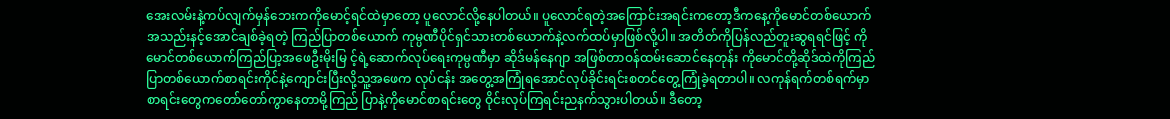အေးလမ်းနဲ့ကပ်လျက်မှန်ဘေးကကိုမောင့်ရင်ထဲမှာတော့ ပူလောင်လို့နေပါတယ်။ ပူလောင်ရတဲ့အကြောင်းအရင်းကတော့ဒီကနေ့ကိုမောင်တစ်ယောက်အသည်းနင့်အောင်ချစ်ခဲ့ရတဲ့ ကြည်ပြာတစ်ယောက် ကုမ္ပဏီပိုင်ရှင်သားတစ်ယောက်နဲ့လက်ထပ်မှာဖြစ်လို့ပါ။ အတိတ်ကိုပြန်လည်တူးဆွရရင်ဖြင့် ကိုမောင်တစ်ယောက်ကြည်ပြာ့အဖေဦးမိုးမြ င့်ရဲ့ဆောက်လုပ်ရေးကုမ္ပဏီမှာ ဆိုဒ်မန်နေဂျာ အဖြစ်တာဝန်ထမ်းဆောင်နေတုန်း ကိုမောင်တို့ဆိုဒ်ထဲကိုကြည်ပြာတစ်ယောက်စာရင်းကိုင်နဲ့ကျောင်းပြီးလို့သူ့အဖေက လုပ်ငန်း အတွေ့အကြုံရအောင်လုပ်ခိုင်းရင်းစတင်တွေ့ကြုံခဲ့ရတာပါ။ လကုန်ရက်တစ်ရက်မှာစာရင်းတွေကတော်တော်ကွာနေတာမို့ကြည် ပြာနဲ့ကိုမောင်စာရင်းတွေ ဝိုင်းလုပ်ကြရင်းညနက်သွားပါတယ်။ ဒီတော့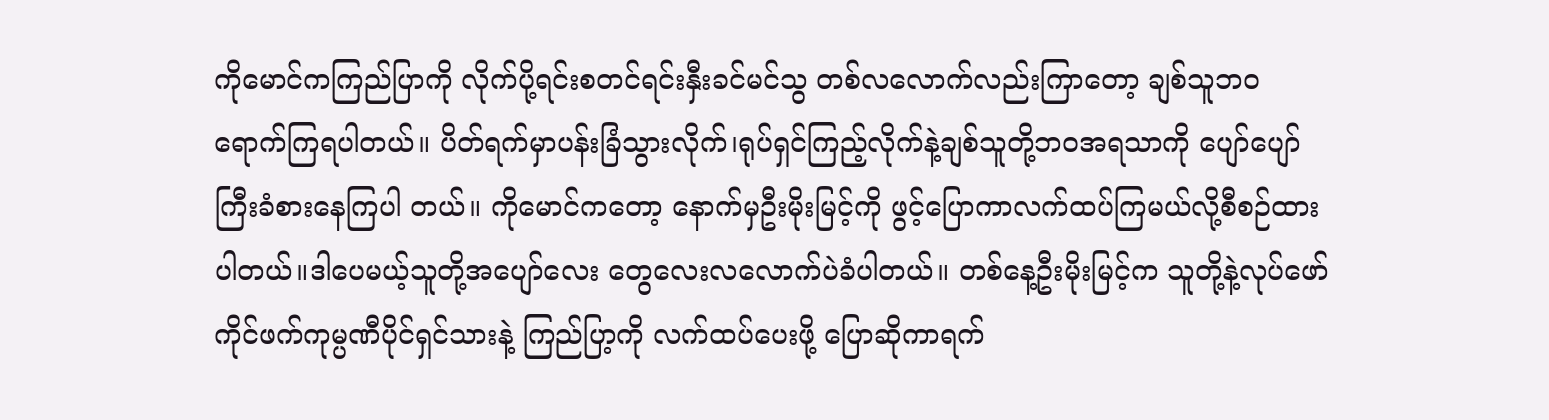ကိုမောင်ကကြည်ပြာကို လိုက်ပို့ရင်းစတင်ရင်းနှီးခင်မင်သွ တစ်လလောက်လည်းကြာတော့ ချစ်သူဘဝ ရောက်ကြရပါတယ်။ ပိတ်ရက်မှာပန်းခြံသွားလိုက်၊ရုပ်ရှင်ကြည့်လိုက်နဲ့ချစ်သူတို့ဘဝအရသာကို ပျော်ပျော်ကြီးခံစားနေကြပါ တယ်။ ကိုမောင်ကတော့ နောက်မှဦးမိုးမြင့်ကို ဖွင့်ပြောကာလက်ထပ်ကြမယ်လို့စီစဉ်ထားပါတယ်။ဒါပေမယ့်သူတို့အပျော်လေး တွေလေးလလောက်ပဲခံပါတယ်။ တစ်နေ့ဦးမိုးမြင့်က သူတို့နဲ့လုပ်ဖော်ကိုင်ဖက်ကုမ္ပဏီပိုင်ရှင်သားနဲ့ ကြည်ပြာ့ကို လက်ထပ်ပေးဖို့ ပြောဆိုကာရက်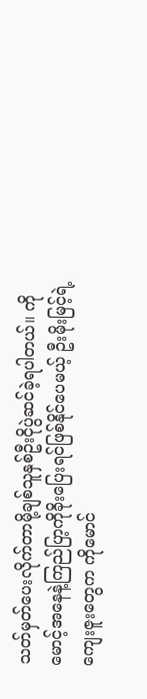သတ်မှတ်ပေးလိုက်တာမို့ချစ်သူနှစ်ဦးငိုပွဲဆင်ခဲ့ရပါတယ်။ ကိုမောင့်အနေနဲ့ကြည်ပြာ့ကိုခိုးပြေးရင်ဖြစ်နိုင်ပေမယ့် ဦးမိုးမြင့်ရဲ့ကျေးဇူးတွေက ကိုမောင်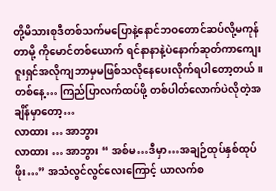တို့မိသားစုဒီတစ်သက်မပြောနဲ့နောင်ဘဝတောင်ဆပ်လို့မကုန်တာမို့ ကိုမောင်တစ်ယောက် ရင်နာနာနဲ့ပဲနောက်ဆုတ်ကာကျေးဇူးရှင်အလိုကျဘာမှမဖြစ်သလိုနေပေးလိုက်ရပါတော့တယ်။ တစ်နေ့… ကြည်ပြာလက်ထပ်ဖို့ တစ်ပါတ်လောက်ပဲလိုတဲ့အချိန်မှာတော့…
လာထား … အာဘွား
လာထား … အာဘွား “ အစ်မ…ဒီမှာ…အချဉ်ထုပ်နှစ်ထုပ်ဖိုး…” အသံလွင်လွင်လေးကြောင့် ယာလက်စ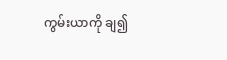ကွမ်းယာကို ချ၍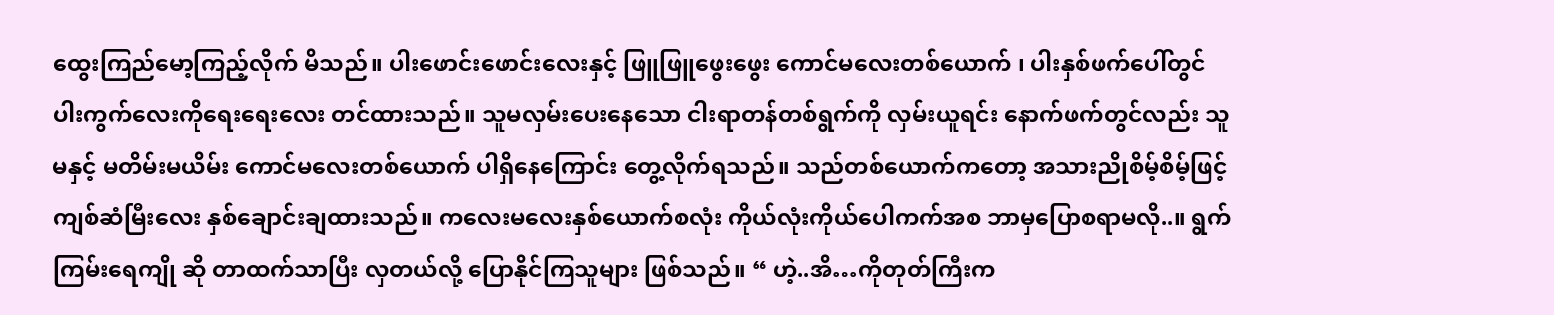ထွေးကြည်မော့ကြည့်လိုက် မိသည်။ ပါးဖောင်းဖောင်းလေးနှင့် ဖြူဖြူဖွေးဖွေး ကောင်မလေးတစ်ယောက် ၊ ပါးနှစ်ဖက်ပေါ်တွင် ပါးကွက်လေးကိုရေးရေးလေး တင်ထားသည်။ သူမလှမ်းပေးနေသော ငါးရာတန်တစ်ရွက်ကို လှမ်းယူရင်း နောက်ဖက်တွင်လည်း သူမနှင့် မတိမ်းမယိမ်း ကောင်မလေးတစ်ယောက် ပါရှိနေကြောင်း တွေ့လိုက်ရသည်။ သည်တစ်ယောက်ကတော့ အသားညိုစိမ့်စိမ့်ဖြင့် ကျစ်ဆံမြီးလေး နှစ်ချောင်းချထားသည်။ ကလေးမလေးနှစ်ယောက်စလုံး ကိုယ်လုံးကိုယ်ပေါကက်အစ ဘာမှပြောစရာမလို..။ ရွက်ကြမ်းရေကျို ဆို တာထက်သာပြီး လှတယ်လို့ ပြောနိုင်ကြသူများ ဖြစ်သည်။ “ ဟဲ့..အိ…ကိုတုတ်ကြီးက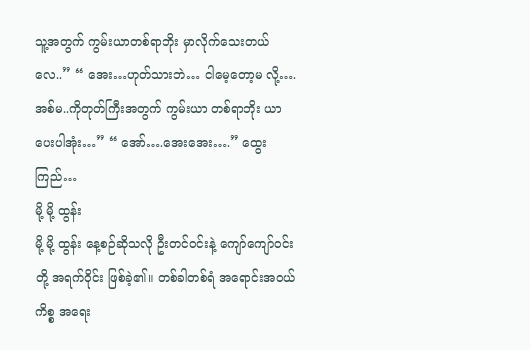သူ့အတွက် ကွမ်းယာတစ်ရာဘိုး မှာလိုက်သေးတယ်လေ..” “ အေး…ဟုတ်သားဘဲ… ငါမေ့တော့မ လို့….အစ်မ..ကိုတုတ်ကြီးအတွက် ကွမ်းယာ တစ်ရာဘိုး ယာပေးပါအုံး…” “ အော်….အေးအေး….” ထွေးကြည်…
မို့ မို့ ထွန်း
မို့ မို့ ထွန်း နေ့စဉ်ဆိုသလို ဦးတင်ဝင်းနဲ့ ကျော်ကျော်ဝင်းတို့ အရက်ဝိုင်း ဖြစ်ခဲ့၏။ တစ်ခါတစ်ရံ အရောင်းအဝယ်ကိစ္စ အရေး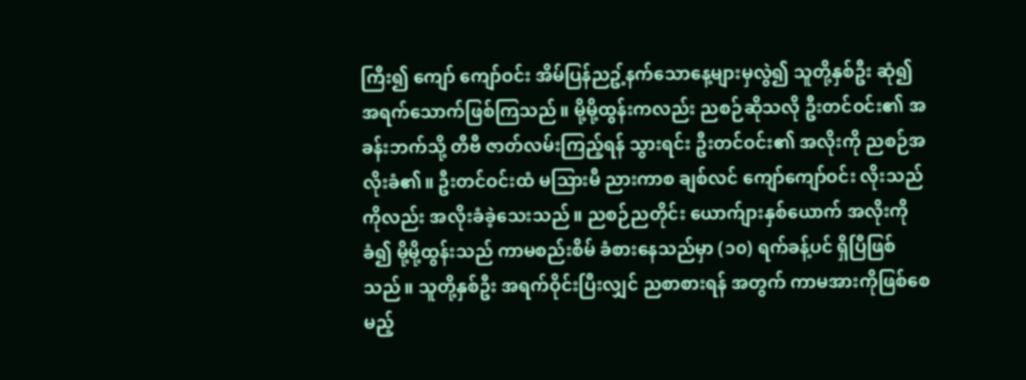ကြီး၍ ကျော် ကျော်ဝင်း အိမ်ပြန်ညဥ့်နက်သောနေ့များမှလွဲ၍ သူတို့နှစ်ဦး ဆုံ၍ အရက်သောက်ဖြစ်ကြသည်။ မို့မို့ထွန်းကလည်း ညစဉ်ဆိုသလို ဦးတင်ဝင်း၏ အခန်းဘက်သို့ တီဗီ ဇာတ်လမ်းကြည့်ရန် သွားရင်း ဦးတင်ဝင်း၏ အလိုးကို ညစဉ်အလိုးခံ၏။ ဦးတင်ဝင်းထံ မသြားမီ ညားကာစ ချစ်လင် ကျော်ကျော်ဝင်း လိုးသည်ကိုလည်း အလိုးခံခဲ့သေးသည်။ ညစဉ်ညတိုင်း ယောက်ျားနှစ်ယောက် အလိုးကို ခံ၍ မို့မို့ထွန်းသည် ကာမစည်းစိမ် ခံစားနေသည်မှာ (၁၀) ရက်ခန့်ပင် ရှိပြီဖြစ်သည်။ သူတို့နှစ်ဦး အရက်ဝိုင်းပြီးလျှင် ညစာစားရန် အတွက် ကာမအားကိုဖြစ်စေမည့်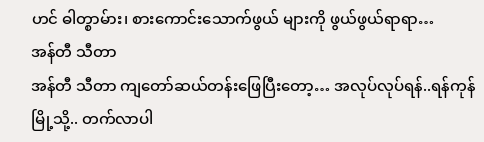ဟင် ဓါတ္စာမ်ား၊ စားကောင်းသောက်ဖွယ် များကို ဖွယ်ဖွယ်ရာရာ…
အန်တီ သီတာ
အန်တီ သီတာ ကျတော်ဆယ်တန်းဖြေပြီးတော့… အလုပ်လုပ်ရန်..ရန်ကုန်မြို့သို့.. တက်လာပါ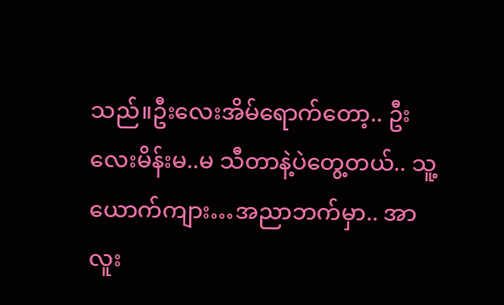သည်။ဦးလေးအိမ်ရောက်တော့.. ဦးလေးမိန်းမ..မ သီတာနဲ့ပဲတွေ့တယ်.. သူ့ယောက်ကျား…အညာဘက်မှာ.. အာလူး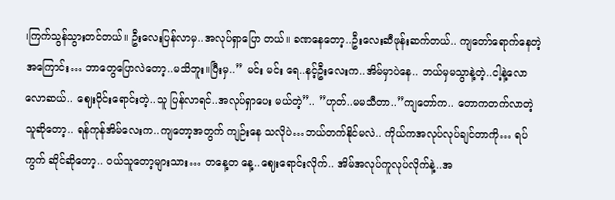၊ကြက်သွန်သွားတင်တယ်။ ဦးလေးပြန်လာမှ..အလုပ်ရှာပြော တယ်။ ခဏနေတော့..ဦးလေးဆီဖုန်းဆက်တယ်.. ကျတော်ရောက်နေတဲ့အကြောင်း… ဘာတွေပြောလဲတော့..မသိဘူး။ပြီးမှ..” မင်း မင်း ရေ..နင့်ဦးလေးက..အိမ်မှာပဲနေ.. ဘယ်မှမသွာနဲ့တဲ့..ငါ့နဲ့လောလောဆယ်.. ဈေးဝိုင်းရောင်းတဲ့..သူ ပြန်လာရင်..အလုပ်ရှာပေး မယ်တဲ့”.. ”ဟုတ်..မမသီတာ..”ကျတော်က.. တောကတက်လာတဲ့သူဆိုတော့.. ရန်ကုန်အိမ်လေးက..ကျတော့အတွက် ကျဉ်းနေ သလိုပဲ…ဘယ်တက်နိုင်မလဲ.. ကိုယ်ကအလုပ်လုပ်ချင်တာကို… ရပ်ကွက် ဆိုင်ဆိုတော့.. ဝယ်သူတော့များသား… တနေ့တ နေ့..ဈေးရောင်းလိုက်.. အိမ်အလုပ်ကူလုပ်လိုက်နဲ့..အ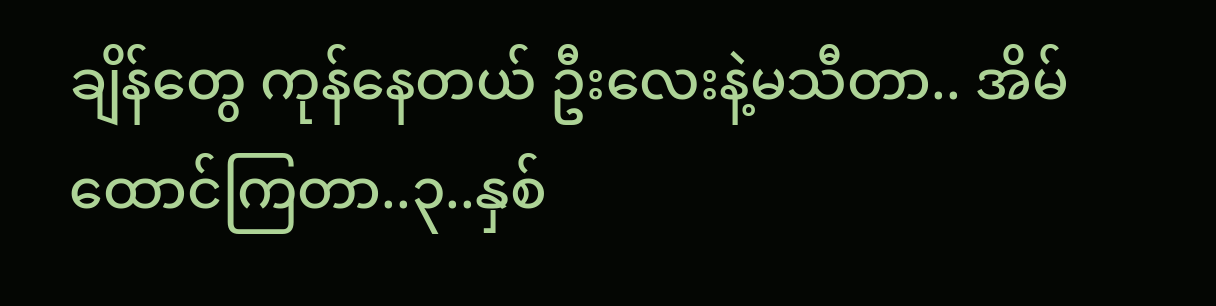ချိန်တွေ ကုန်နေတယ် ဦးလေးနဲ့မသီတာ.. အိမ်ထောင်ကြတာ..၃..နှစ်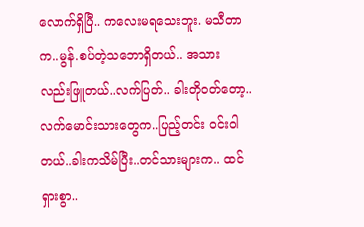လောက်ရှိပြီ.. ကလေးမရသေးဘူး. မသီတာက..မွန်.စပ်တဲ့သဘောရှိတယ်.. အသား လည်းဖြူတယ်..လက်ပြတ်.. ခါးတိုဝတ်တော့.. လက်မောင်းသားတွေက..ပြည့်တင်း ဝင်းဝါတယ်..ခါးကသိမ်ပြီး..တင်သားများက.. ထင်ရှားစွာ..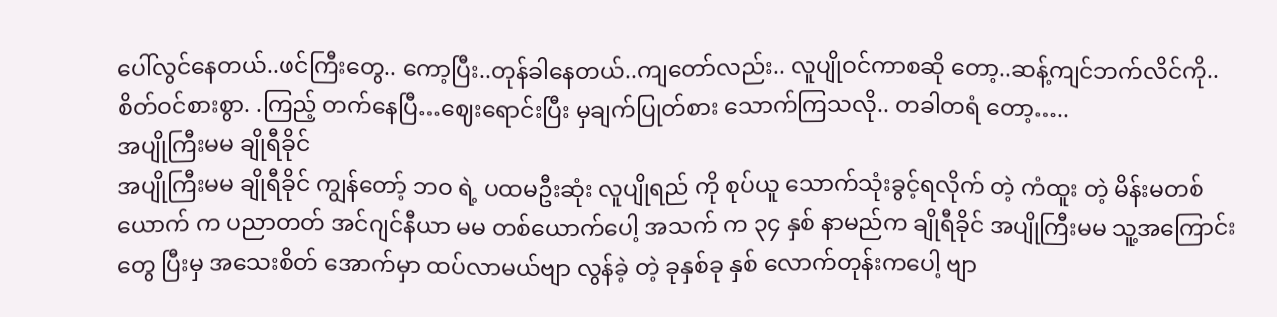ပေါ်လွင်နေတယ်..ဖင်ကြီးတွေ.. ကော့ပြီး..တုန်ခါနေတယ်..ကျတော်လည်း.. လူပျိုဝင်ကာစဆို တော့..ဆန့်ကျင်ဘက်လိင်ကို.. စိတ်ဝင်စားစွာ. .ကြည့် တက်နေပြီ…ဈေးရောင်းပြီး မှချက်ပြုတ်စား သောက်ကြသလို.. တခါတရံ တော့…..
အပျိုကြီးမမ ချိုရီခိုင်
အပျိုကြီးမမ ချိုရီခိုင် ကျွန်တော့် ဘဝ ရဲ့ ပထမဦးဆုံး လူပျိုရည် ကို စုပ်ယူ သောက်သုံးခွင့်ရလိုက် တဲ့ ကံထူး တဲ့ မိန်းမတစ်ယောက် က ပညာတတ် အင်ဂျင်နီယာ မမ တစ်ယောက်ပေါ့ အသက် က ၃၄ နှစ် နာမည်က ချိုရီခိုင် အပျိုကြီးမမ သူ့အကြောင်း တွေ ပြီးမှ အသေးစိတ် အောက်မှာ ထပ်လာမယ်ဗျာ လွန်ခဲ့ တဲ့ ခုနှစ်ခု နှစ် လောက်တုန်းကပေါ့ ဗျာ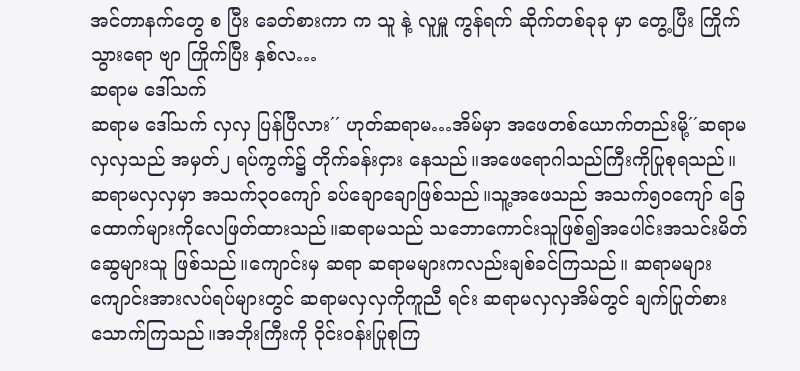အင်တာနက်တွေ စ ပြီး ခေတ်စားကာ က သူ နဲ့ လူမှူ ကွန်ရက် ဆိုက်တစ်ခုခု မှာ တွေ့ပြီး ကြိုက် သွားရော ဗျာ ကြိုက်ပြီး နှစ်လ…
ဆရာမ ဒေါ်သက်
ဆရာမ ဒေါ်သက် လှလှ ပြန်ပြီလား´´ ဟုတ်ဆရာမ…အိမ်မှာ အဖေတစ်ယောက်တည်းမို့´´ဆရာမလှလှသည် အမှတ်၂ ရပ်ကွက်၌ တိုက်ခန်းငှား နေသည်။အဖေရောဂါသည်ကြီးကိုပြုစုရသည်။ ဆရာမလှလှမှာ အသက်၃၀ကျော် ခပ်ချောချောဖြစ်သည်။သူ့အဖေသည် အသက်၅၀ကျော် ခြေထောက်များကိုလေဖြတ်ထားသည်။ဆရာမသည် သဘောကောင်းသူဖြစ်၍အပေါင်းအသင်းမိတ်ဆွေများသူ ဖြစ်သည်။ကျောင်းမှ ဆရာ ဆရာမများကလည်းချစ်ခင်ကြသည်။ ဆရာမများကျောင်းအားလပ်ရပ်များတွင် ဆရာမလှလှကိုကူညီ ရင်း ဆရာမလှလှအိမ်တွင် ချက်ပြုတ်စားသောက်ကြသည်။အဘိုးကြီးကို ဝိုင်းဝန်းပြုစုကြ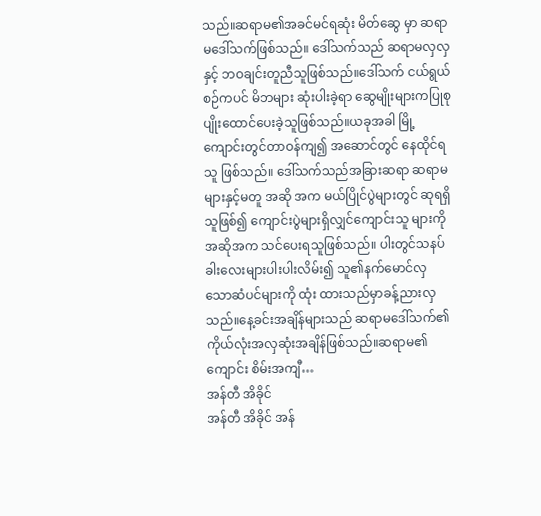သည်။ဆရာမ၏အခင်မင်ရဆုံး မိတ်ဆွေ မှာ ဆရာမဒေါ်သက်ဖြစ်သည်။ ဒေါ်သက်သည် ဆရာမလှလှနှင့် ဘဝချင်းတူညီသူဖြစ်သည်။ဒေါ်သက် ငယ်ရွယ်စဉ်ကပင် မိဘများ ဆုံးပါးခဲ့ရာ ဆွေမျိုးများကပြုစုပျိုးထောင်ပေးခဲ့သူဖြစ်သည်။ယခုအခါ မြို့ကျောင်းတွင်တာဝန်ကျ၍ အဆောင်တွင် နေထိုင်ရသူ ဖြစ်သည်။ ဒေါ်သက်သည်အခြားဆရာ ဆရာမများနှင့်မတူ အဆို အက မယ်ပြိုင်ပွဲများတွင် ဆုရရှိသူဖြစ်၍ ကျောင်းပွဲများရှိလျှင်ကျောင်းသူ များကိုအဆိုအက သင်ပေးရသူဖြစ်သည်။ ပါးတွင်သနပ်ခါးလေးများပါးပါးလိမ်း၍ သူ၏နက်မောင်လှသောဆံပင်များကို ထုံး ထားသည်မှာခန့်ညားလှသည်။နေ့ခင်းအချိန်များသည် ဆရာမဒေါ်သက်၏ ကိုယ်လုံးအလှဆုံးအချိန်ဖြစ်သည်။ဆရာမ၏ကျောင်း စိမ်းအကျီ…
အန်တီ အိခိုင်
အန်တီ အိခိုင် အန်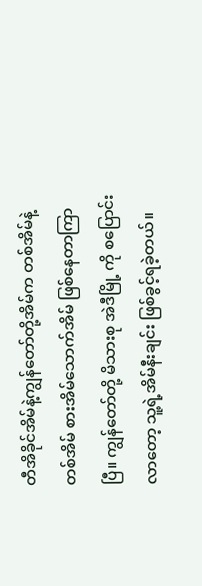တီအိခိုင်အိမ်နဲ့ကျွန်တော်တို့အိမ်က တစ်အိမ်နဲ့တစ်အိမ် စားအိမ်သောက်အိမ် ဖြစ်နေတာကြာပြီ။ ကျွန်တော်တို့ မိသားစု အဲဒီမြို့ ကို စပြောင်းလာတော့ သူ့ရဲ့အိမ်နီးချင်း ဖြစ်ခွင့်ရခဲ့တယ်။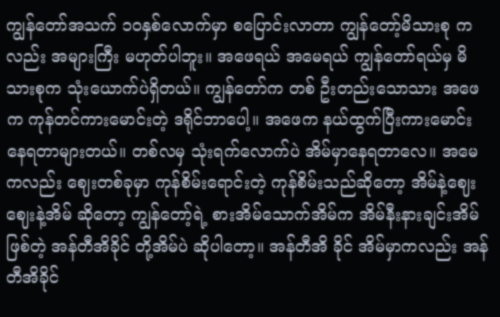ကျွန်တော်အသက် ၁၀နှစ်လောက်မှာ စပြောင်းလာတာ ကျွန်တော့်မိသားစု ကလည်း အများကြီး မဟုတ်ပါဘူး။ အဖေရယ် အမေရယ် ကျွန်တော်ရယ်မှ မိသားစုက သုံးယောက်ပဲရှိတယ်။ ကျွန်တော်က တစ် ဦးတည်းသောသား အဖေက ကုန်တင်ကားမောင်းတဲ့ ဒရိုင်ဘာပေါ့။ အဖေက နယ်ထွက်ပြီးကားမောင်းနေရတာများတယ်။ တစ်လမှ သုံးရက်လောက်ပဲ အိမ်မှာနေရတာလေ။ အမေကလည်း ဈေးတစ်ခုမှာ ကုန်စိမ်းရောင်းတဲ့ ကုန်စိမ်းသည်ဆိုတော့ အိမ်နဲ့ဈေး ဈေးနဲ့အိမ် ဆိုတော့ ကျွန်တော့်ရဲ့ စားအိမ်သောက်အိမ်က အိမ်နီးနားချင်းအိမ်ဖြစ်တဲ့ အန်တီအိခိုင် တို့အိမ်ပဲ ဆိုပါတော့။ အန်တီအိ ခိုင် အိမ်မှာကလည်း အန်တီအိခိုင်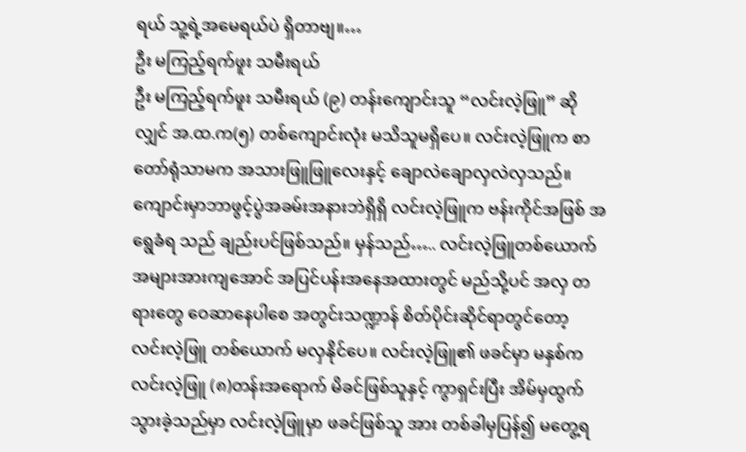ရယ် သူ့ရဲ့အမေရယ်ပဲ ရှိတာဗျ။…
ဦး မကြည့်ရက်ဖူး သမီးရယ်
ဦး မကြည့်ရက်ဖူး သမီးရယ် (၉) တန်းကျောင်းသူ “လင်းလဲ့ဖြူ” ဆိုလျှင် အ.ထ.က(၅) တစ်ကျောင်းလုံး မသိသူမရှိပေ။ လင်းလဲ့ဖြူက စာတော်ရုံသာမက အသားဖြူဖြူလေးနှင့် ချောလဲချောလှလဲလှသည်။ ကျောင်းမှာဘာဖွင့်ပွဲအခမ်းအနားဘဲရှိရှိ လင်းလဲ့ဖြူက ဗန်းကိုင်အဖြစ် အရွေခံရ သည် ချည်းပင်ဖြစ်သည်။ မှန်သည်….. လင်းလဲ့ဖြူတစ်ယောက် အများအားကျအောင် အပြင်ပန်းအနေအထားတွင် မည်သို့ပင် အလှ တရားတွေ ဝေဆာနေပါစေ အတွင်းသဏ္ဍာန် စိတ်ပိုင်းဆိုင်ရာတွင်တော့ လင်းလဲ့ဖြူ တစ်ယောက် မလှနိုင်ပေ။ လင်းလဲ့ဖြူ၏ ဖခင်မှာ မနှစ်က လင်းလဲ့ဖြူ (၈)တန်းအရောက် မိခင်ဖြစ်သူနှင့် ကွာရှင်းပြီး အိမ်မှထွက်သွားခဲ့သည်မှာ လင်းလဲ့ဖြူမှာ ဖခင်ဖြစ်သူ အား တစ်ခါမှပြန်၍ မတွေ့ရ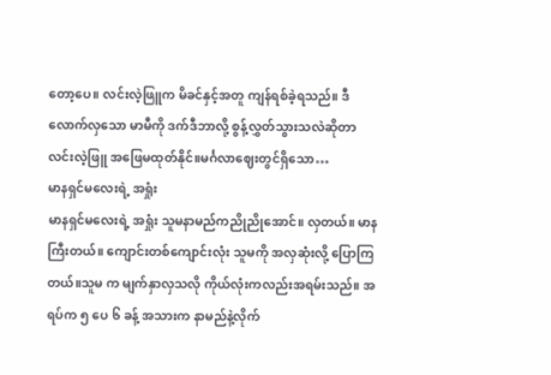တော့ပေ။ လင်းလဲ့ဖြူက မိခင်နှင့်အတူ ကျန်ရစ်ခဲ့ရသည်။ ဒီလောက်လှသော မာမီကို ဒက်ဒီဘာလို့ စွန့်လွှတ်သွားသလဲဆိုတာ လင်းလဲ့ဖြူ အဖြေမထုတ်နိုင်။မင်္ဂလာဈေးတွင်ရှိသော…
မာနရှင်မလေးရဲ့ အရှုံး
မာနရှင်မလေးရဲ့ အရှုံး သူမနာမည်ကညိုညိုအောင်။ လှတယ်။ မာနကြီးတယ်။ ကျောင်းတစ်ကျောင်းလုံး သူမကို အလှဆုံးလို့ ပြောကြတယ်။သူမ က မျက်နှာလှသလို ကိုယ်လုံးကလည်းအရမ်းသည်။ အရပ်က ၅ ပေ ၆ ခန့် အသားက နာမည်နဲ့လိုက်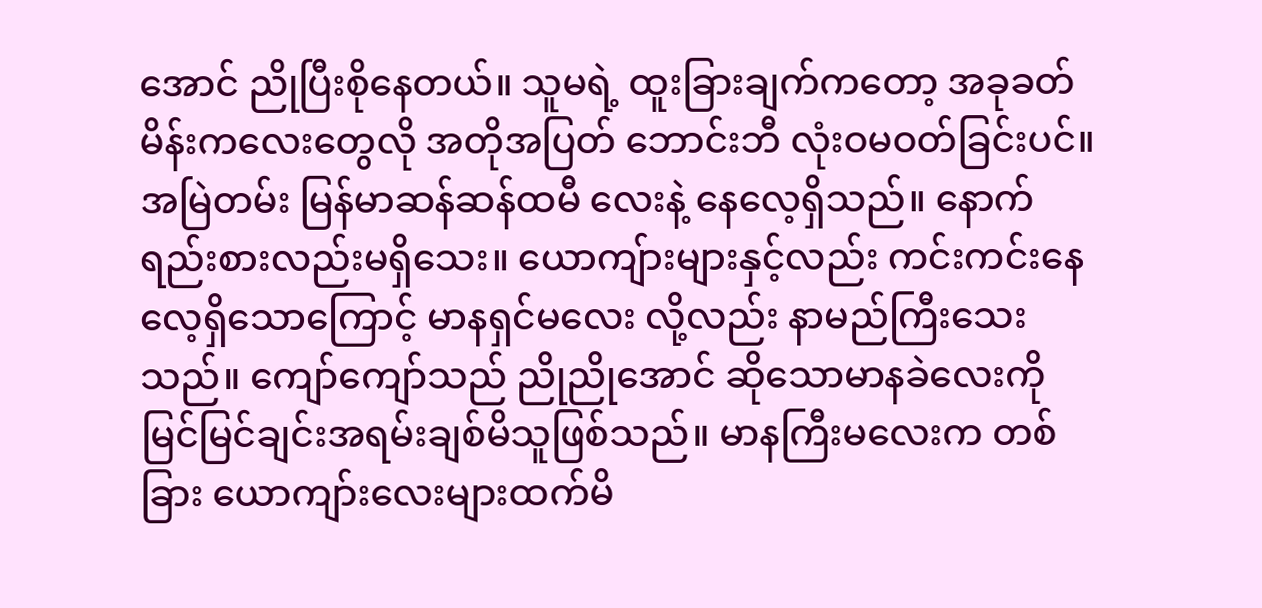အောင် ညိုပြီးစိုနေတယ်။ သူမရဲ့ ထူးခြားချက်ကတော့ အခုခတ်မိန်းကလေးတွေလို အတိုအပြတ် ဘောင်းဘီ လုံးဝမဝတ်ခြင်းပင်။ အမြဲတမ်း မြန်မာဆန်ဆန်ထမီ လေးနဲ့ နေလေ့ရှိသည်။ နောက်ရည်းစားလည်းမရှိသေး။ ယောကျ်ားများနှင့်လည်း ကင်းကင်းနေလေ့ရှိသောကြောင့် မာနရှင်မလေး လို့လည်း နာမည်ကြီးသေးသည်။ ကျော်ကျော်သည် ညိုညိုအောင် ဆိုသောမာနခဲလေးကို မြင်မြင်ချင်းအရမ်းချစ်မိသူဖြစ်သည်။ မာနကြီးမလေးက တစ်ခြား ယောကျာ်းလေးများထက်မိ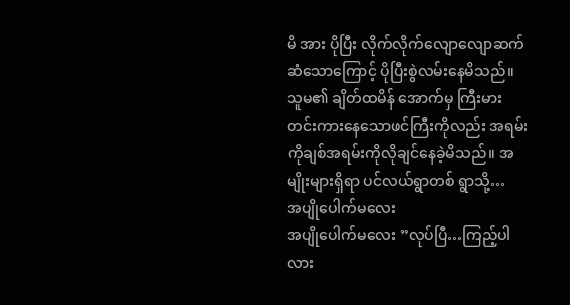မိ အား ပိုပြီး လိုက်လိုက်လျောလျောဆက်ဆံသောကြောင့် ပိုပြီးစွဲလမ်းနေမိသည်။ သူမ၏ ချိတ်ထမိန် အောက်မှ ကြီးမားတင်းကားနေသောဖင်ကြီးကိုလည်း အရမ်းကိုချစ်အရမ်းကိုလိုချင်နေခဲ့မိသည်။ အမျိုးများရှိရာ ပင်လယ်ရွာတစ် ရွာသို့…
အပျိုပေါက်မလေး
အပျိုပေါက်မလေး ”လုပ်ပြီ…ကြည့်ပါလား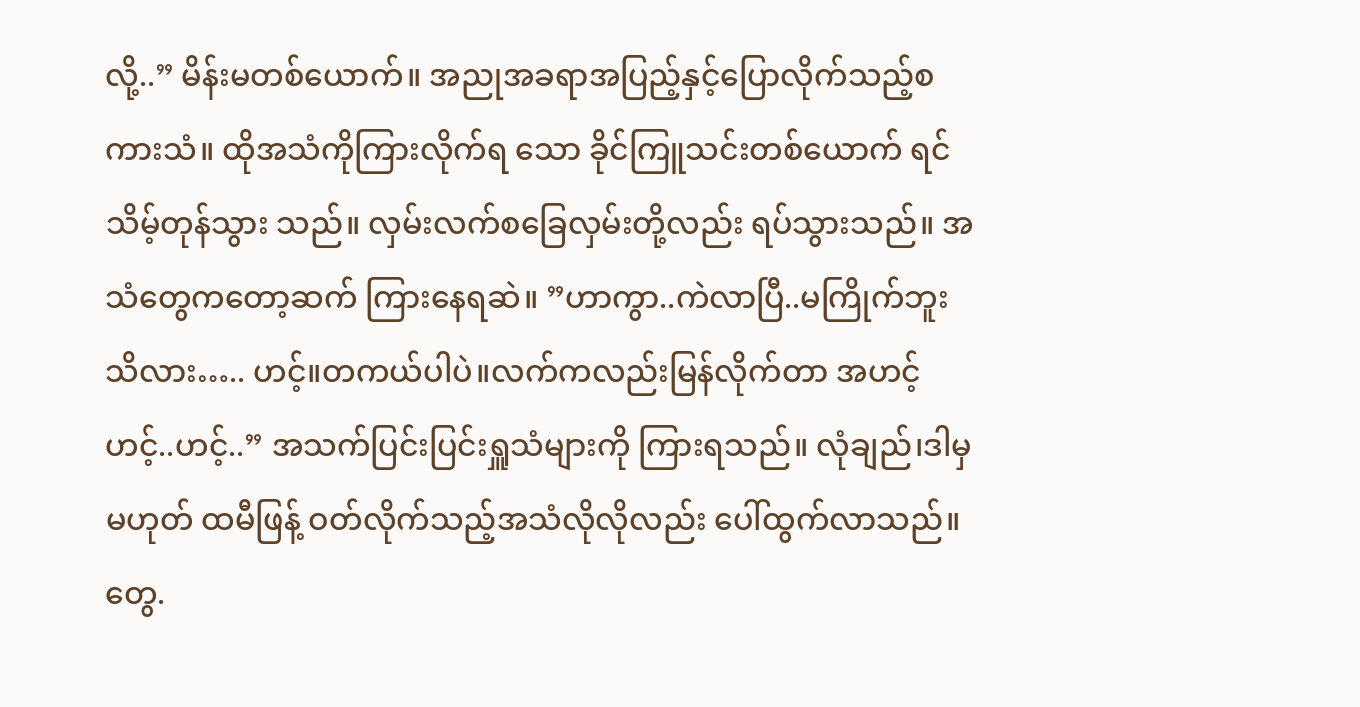လို့..” မိန်းမတစ်ယောက်။ အညုအခရာအပြည့်နှင့်ပြောလိုက်သည့်စကားသံ။ ထိုအသံကိုကြားလိုက်ရ သော ခိုင်ကြူသင်းတစ်ယောက် ရင်သိမ့်တုန်သွား သည်။ လှမ်းလက်စခြေလှမ်းတို့လည်း ရပ်သွားသည်။ အသံတွေကတော့ဆက် ကြားနေရဆဲ။ ”ဟာကွာ..ကဲလာပြီ..မကြိုက်ဘူးသိလား….. ဟင့်။တကယ်ပါပဲ။လက်ကလည်းမြန်လိုက်တာ အဟင့်ဟင့်..ဟင့်..” အသက်ပြင်းပြင်းရှူသံများကို ကြားရသည်။ လုံချည်၊ဒါမှမဟုတ် ထမီဖြန့် ဝတ်လိုက်သည့်အသံလိုလိုလည်း ပေါ်ထွက်လာသည်။ တွေ.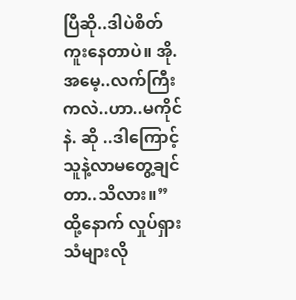ပြီဆို..ဒါပဲစိတ်ကူးနေတာပဲ။ အို.အမေ့..လက်ကြီးကလဲ..ဟာ..မကိုင်နဲ. ဆို ..ဒါကြောင့်သူနဲ့လာမတွေ့ချင်တာ..သိလား။” ထို့နောက် လှုပ်ရှားသံများလို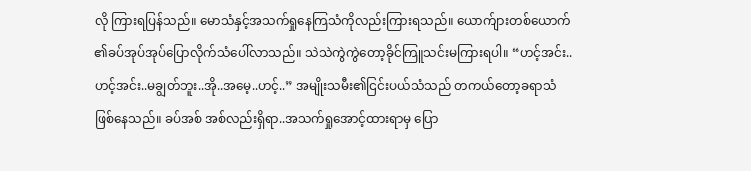လို ကြားရပြန်သည်။ မောသံနှင့်အသက်ရှုနေကြသံကိုလည်းကြားရသည်။ ယောက်ျားတစ်ယောက် ၏ခပ်အုပ်အုပ်ပြောလိုက်သံပေါ်လာသည်။ သဲသဲကွဲကွဲတော့ခိုင်ကြူသင်းမကြားရပါ။ “ဟင့်အင်း..ဟင့်အင်း..မချွတ်ဘူး..အို..အမေ့..ဟင့်..” အမျိုးသမီး၏ငြင်းပယ်သံသည် တကယ်တော့ခရာသံဖြစ်နေသည်။ ခပ်အစ် အစ်လည်းရှိရာ..အသက်ရှုအောင့်ထားရာမှ ပြော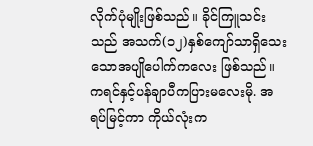လိုက်ပုံမျိုးဖြစ်သည်။ ခိုင်ကြူသင်းသည် အသက်(၁၂)နှစ်ကျော်သာရှိသေးသောအပျိုပေါက်ကလေး ဖြစ်သည်။ ကရင်နှင့်ပန်ချာပီကပြားမလေးမို. အရပ်မြင့်ကာ ကိုယ်လုံးက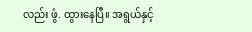လည်း ဖွံ. ထွားနေပြီ။ အရွယ်နှင့်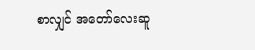စာလျှင် အတော်လေးဆူ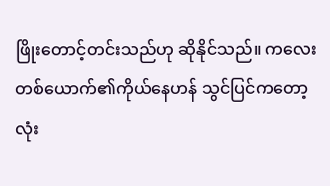ဖြိုးတောင့်တင်းသည်ဟု ဆိုနိုင်သည်။ ကလေးတစ်ယောက်၏ကိုယ်နေဟန် သွင်ပြင်ကတော့ လုံး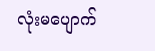လုံးမပျောက်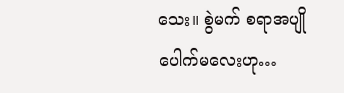သေး။ စွဲမက် စရာအပျိုပေါက်မလေးဟု…